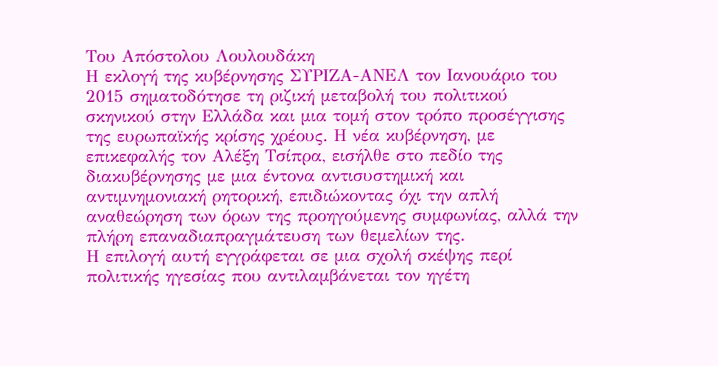Του Απόστολου Λουλουδάκη
Η εκλογή της κυβέρνησης ΣΥΡΙΖΑ-ΑΝΕΛ τον Ιανουάριο του 2015 σηματοδότησε τη ριζική μεταβολή του πολιτικού σκηνικού στην Ελλάδα και μια τομή στον τρόπο προσέγγισης της ευρωπαϊκής κρίσης χρέους. Η νέα κυβέρνηση, με επικεφαλής τον Αλέξη Τσίπρα, εισήλθε στο πεδίο της διακυβέρνησης με μια έντονα αντισυστημική και αντιμνημονιακή ρητορική, επιδιώκοντας όχι την απλή αναθεώρηση των όρων της προηγούμενης συμφωνίας, αλλά την πλήρη επαναδιαπραγμάτευση των θεμελίων της.
Η επιλογή αυτή εγγράφεται σε μια σχολή σκέψης περί πολιτικής ηγεσίας που αντιλαμβάνεται τον ηγέτη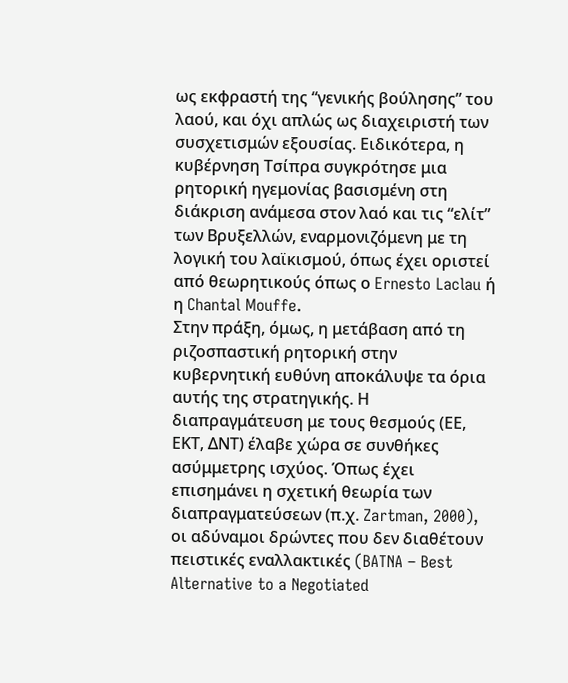ως εκφραστή της “γενικής βούλησης” του λαού, και όχι απλώς ως διαχειριστή των συσχετισμών εξουσίας. Ειδικότερα, η κυβέρνηση Τσίπρα συγκρότησε μια ρητορική ηγεμονίας βασισμένη στη διάκριση ανάμεσα στον λαό και τις “ελίτ” των Βρυξελλών, εναρμονιζόμενη με τη λογική του λαϊκισμού, όπως έχει οριστεί από θεωρητικούς όπως ο Ernesto Laclau ή η Chantal Mouffe.
Στην πράξη, όμως, η μετάβαση από τη ριζοσπαστική ρητορική στην κυβερνητική ευθύνη αποκάλυψε τα όρια αυτής της στρατηγικής. Η διαπραγμάτευση με τους θεσμούς (ΕΕ, ΕΚΤ, ΔΝΤ) έλαβε χώρα σε συνθήκες ασύμμετρης ισχύος. Όπως έχει επισημάνει η σχετική θεωρία των διαπραγματεύσεων (π.χ. Zartman, 2000), οι αδύναμοι δρώντες που δεν διαθέτουν πειστικές εναλλακτικές (BATNA – Best Alternative to a Negotiated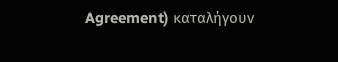Agreement) καταλήγουν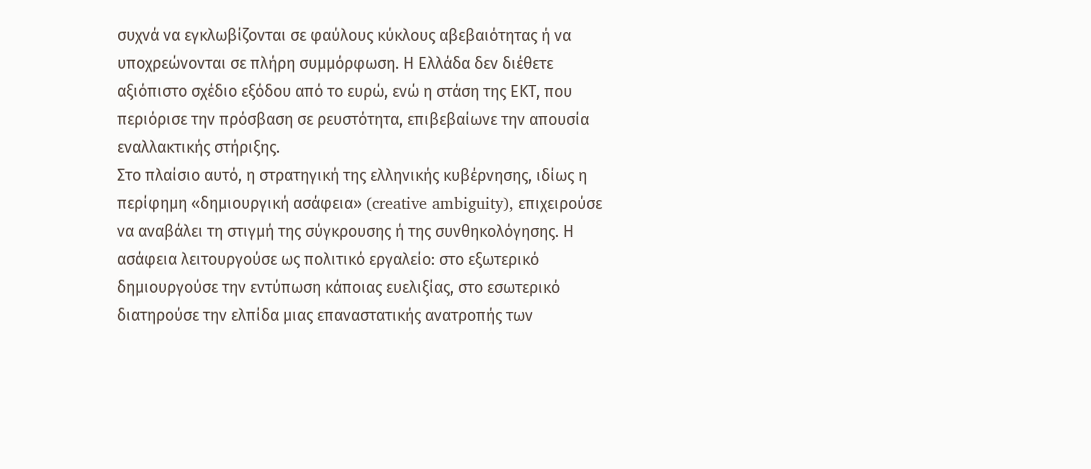συχνά να εγκλωβίζονται σε φαύλους κύκλους αβεβαιότητας ή να υποχρεώνονται σε πλήρη συμμόρφωση. Η Ελλάδα δεν διέθετε αξιόπιστο σχέδιο εξόδου από το ευρώ, ενώ η στάση της ΕΚΤ, που περιόρισε την πρόσβαση σε ρευστότητα, επιβεβαίωνε την απουσία εναλλακτικής στήριξης.
Στο πλαίσιο αυτό, η στρατηγική της ελληνικής κυβέρνησης, ιδίως η περίφημη «δημιουργική ασάφεια» (creative ambiguity), επιχειρούσε να αναβάλει τη στιγμή της σύγκρουσης ή της συνθηκολόγησης. Η ασάφεια λειτουργούσε ως πολιτικό εργαλείο: στο εξωτερικό δημιουργούσε την εντύπωση κάποιας ευελιξίας, στο εσωτερικό διατηρούσε την ελπίδα μιας επαναστατικής ανατροπής των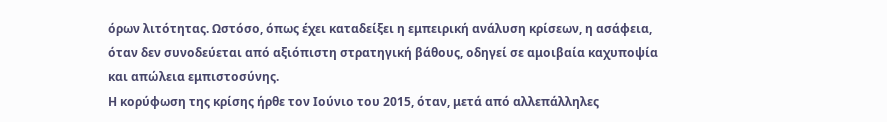όρων λιτότητας. Ωστόσο, όπως έχει καταδείξει η εμπειρική ανάλυση κρίσεων, η ασάφεια, όταν δεν συνοδεύεται από αξιόπιστη στρατηγική βάθους, οδηγεί σε αμοιβαία καχυποψία και απώλεια εμπιστοσύνης.
Η κορύφωση της κρίσης ήρθε τον Ιούνιο του 2015, όταν, μετά από αλλεπάλληλες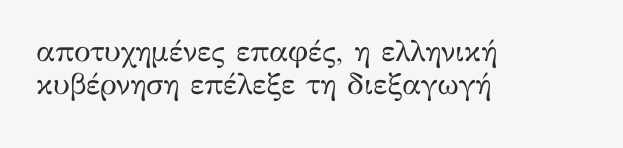αποτυχημένες επαφές, η ελληνική κυβέρνηση επέλεξε τη διεξαγωγή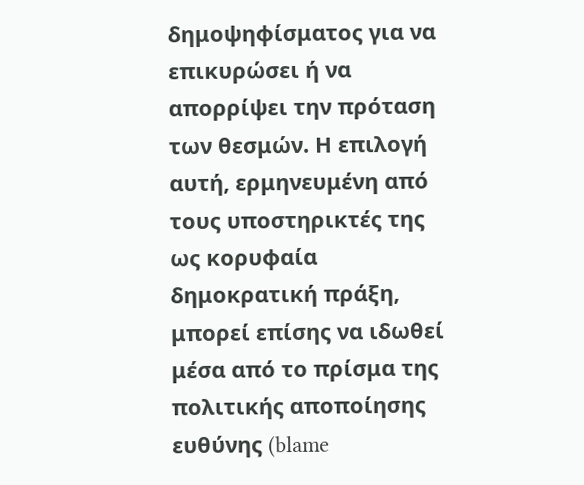δημοψηφίσματος για να επικυρώσει ή να απορρίψει την πρόταση των θεσμών. Η επιλογή αυτή, ερμηνευμένη από τους υποστηρικτές της ως κορυφαία δημοκρατική πράξη, μπορεί επίσης να ιδωθεί μέσα από το πρίσμα της πολιτικής αποποίησης ευθύνης (blame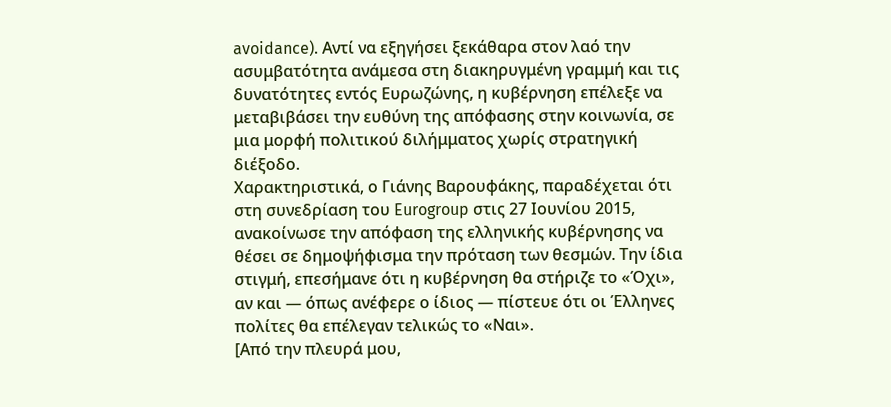avoidance). Αντί να εξηγήσει ξεκάθαρα στον λαό την ασυμβατότητα ανάμεσα στη διακηρυγμένη γραμμή και τις δυνατότητες εντός Ευρωζώνης, η κυβέρνηση επέλεξε να μεταβιβάσει την ευθύνη της απόφασης στην κοινωνία, σε μια μορφή πολιτικού διλήμματος χωρίς στρατηγική διέξοδο.
Χαρακτηριστικά, ο Γιάνης Βαρουφάκης, παραδέχεται ότι στη συνεδρίαση του Eurogroup στις 27 Ιουνίου 2015, ανακοίνωσε την απόφαση της ελληνικής κυβέρνησης να θέσει σε δημοψήφισμα την πρόταση των θεσμών. Την ίδια στιγμή, επεσήμανε ότι η κυβέρνηση θα στήριζε το «Όχι», αν και — όπως ανέφερε ο ίδιος — πίστευε ότι οι Έλληνες πολίτες θα επέλεγαν τελικώς το «Ναι».
[Από την πλευρά μου,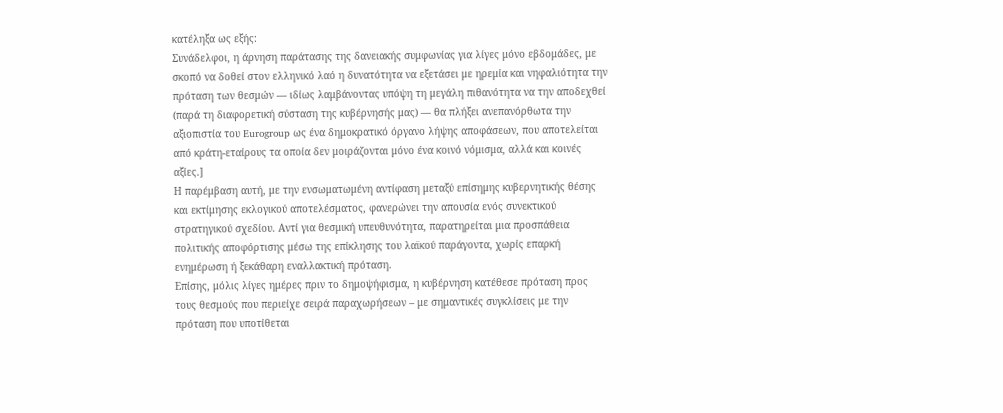κατέληξα ως εξής:
Συνάδελφοι, η άρνηση παράτασης της δανειακής συμφωνίας για λίγες μόνο εβδομάδες, με σκοπό να δοθεί στον ελληνικό λαό η δυνατότητα να εξετάσει με ηρεμία και νηφαλιότητα την πρόταση των θεσμών — ιδίως λαμβάνοντας υπόψη τη μεγάλη πιθανότητα να την αποδεχθεί (παρά τη διαφορετική σύσταση της κυβέρνησής μας) — θα πλήξει ανεπανόρθωτα την αξιοπιστία του Eurogroup ως ένα δημοκρατικό όργανο λήψης αποφάσεων, που αποτελείται από κράτη-εταίρους τα οποία δεν μοιράζονται μόνο ένα κοινό νόμισμα, αλλά και κοινές αξίες.]
Η παρέμβαση αυτή, με την ενσωματωμένη αντίφαση μεταξύ επίσημης κυβερνητικής θέσης και εκτίμησης εκλογικού αποτελέσματος, φανερώνει την απουσία ενός συνεκτικού στρατηγικού σχεδίου. Αντί για θεσμική υπευθυνότητα, παρατηρείται μια προσπάθεια πολιτικής αποφόρτισης μέσω της επίκλησης του λαϊκού παράγοντα, χωρίς επαρκή ενημέρωση ή ξεκάθαρη εναλλακτική πρόταση.
Επίσης, μόλις λίγες ημέρες πριν το δημοψήφισμα, η κυβέρνηση κατέθεσε πρόταση προς τους θεσμούς που περιείχε σειρά παραχωρήσεων – με σημαντικές συγκλίσεις με την πρόταση που υποτίθεται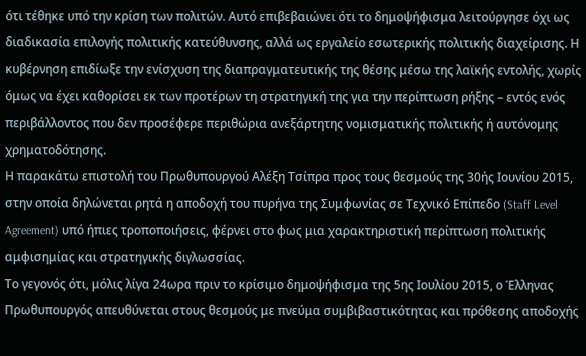ότι τέθηκε υπό την κρίση των πολιτών. Αυτό επιβεβαιώνει ότι το δημοψήφισμα λειτούργησε όχι ως διαδικασία επιλογής πολιτικής κατεύθυνσης, αλλά ως εργαλείο εσωτερικής πολιτικής διαχείρισης. Η κυβέρνηση επιδίωξε την ενίσχυση της διαπραγματευτικής της θέσης μέσω της λαϊκής εντολής, χωρίς όμως να έχει καθορίσει εκ των προτέρων τη στρατηγική της για την περίπτωση ρήξης – εντός ενός περιβάλλοντος που δεν προσέφερε περιθώρια ανεξάρτητης νομισματικής πολιτικής ή αυτόνομης χρηματοδότησης.
Η παρακάτω επιστολή του Πρωθυπουργού Αλέξη Τσίπρα προς τους θεσμούς της 30ής Ιουνίου 2015, στην οποία δηλώνεται ρητά η αποδοχή του πυρήνα της Συμφωνίας σε Τεχνικό Επίπεδο (Staff Level Agreement) υπό ήπιες τροποποιήσεις, φέρνει στο φως μια χαρακτηριστική περίπτωση πολιτικής αμφισημίας και στρατηγικής διγλωσσίας.
Το γεγονός ότι, μόλις λίγα 24ωρα πριν το κρίσιμο δημοψήφισμα της 5ης Ιουλίου 2015, ο Έλληνας Πρωθυπουργός απευθύνεται στους θεσμούς με πνεύμα συμβιβαστικότητας και πρόθεσης αποδοχής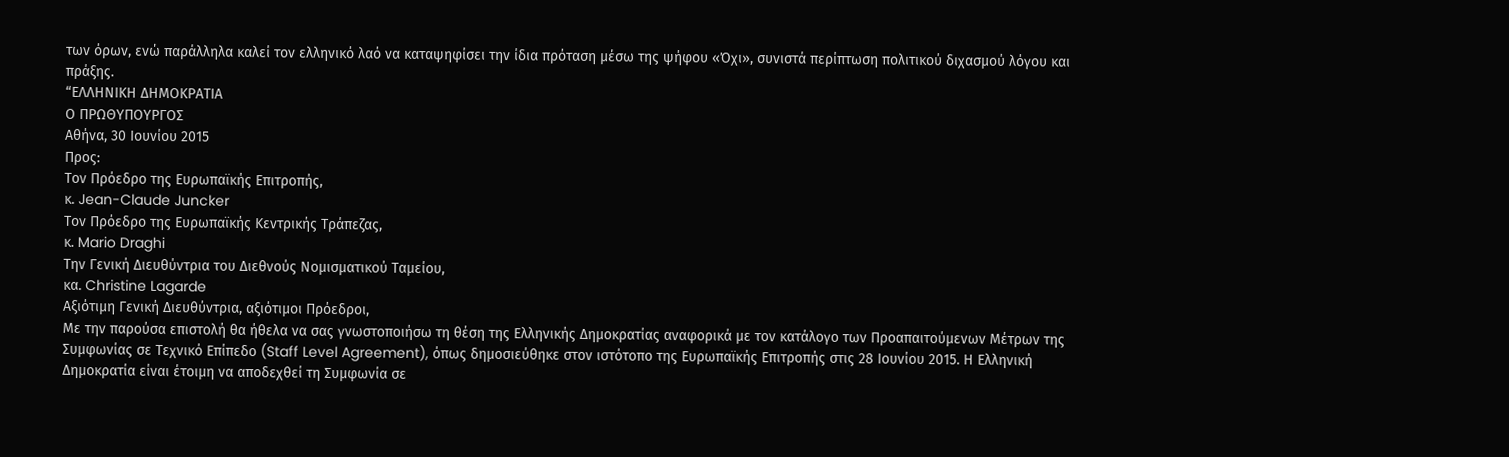των όρων, ενώ παράλληλα καλεί τον ελληνικό λαό να καταψηφίσει την ίδια πρόταση μέσω της ψήφου «Όχι», συνιστά περίπτωση πολιτικού διχασμού λόγου και πράξης.
“ΕΛΛΗΝΙΚΗ ΔΗΜΟΚΡΑΤΙΑ
Ο ΠΡΩΘΥΠΟΥΡΓΟΣ
Αθήνα, 30 Ιουνίου 2015
Προς:
Τον Πρόεδρο της Ευρωπαϊκής Επιτροπής,
κ. Jean-Claude Juncker
Τον Πρόεδρο της Ευρωπαϊκής Κεντρικής Τράπεζας,
κ. Mario Draghi
Την Γενική Διευθύντρια του Διεθνούς Νομισματικού Ταμείου,
κα. Christine Lagarde
Αξιότιμη Γενική Διευθύντρια, αξιότιμοι Πρόεδροι,
Με την παρούσα επιστολή θα ήθελα να σας γνωστοποιήσω τη θέση της Ελληνικής Δημοκρατίας αναφορικά με τον κατάλογο των Προαπαιτούμενων Μέτρων της Συμφωνίας σε Τεχνικό Επίπεδο (Staff Level Agreement), όπως δημοσιεύθηκε στον ιστότοπο της Ευρωπαϊκής Επιτροπής στις 28 Ιουνίου 2015. Η Ελληνική Δημοκρατία είναι έτοιμη να αποδεχθεί τη Συμφωνία σε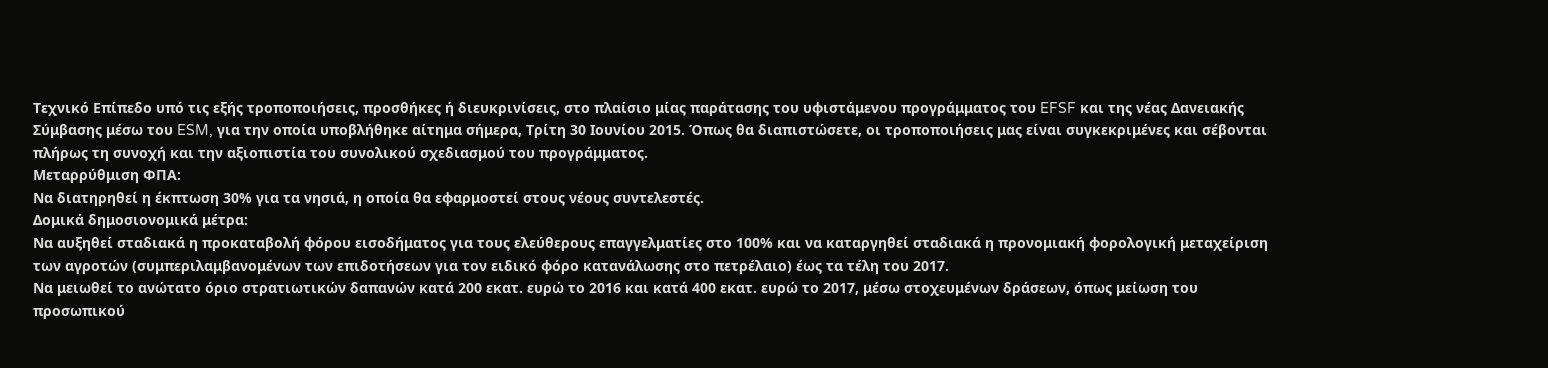Τεχνικό Επίπεδο υπό τις εξής τροποποιήσεις, προσθήκες ή διευκρινίσεις, στο πλαίσιο μίας παράτασης του υφιστάμενου προγράμματος του EFSF και της νέας Δανειακής Σύμβασης μέσω του ESM, για την οποία υποβλήθηκε αίτημα σήμερα, Τρίτη 30 Ιουνίου 2015. Όπως θα διαπιστώσετε, οι τροποποιήσεις μας είναι συγκεκριμένες και σέβονται πλήρως τη συνοχή και την αξιοπιστία του συνολικού σχεδιασμού του προγράμματος.
Μεταρρύθμιση ΦΠΑ:
Να διατηρηθεί η έκπτωση 30% για τα νησιά, η οποία θα εφαρμοστεί στους νέους συντελεστές.
Δομικά δημοσιονομικά μέτρα:
Να αυξηθεί σταδιακά η προκαταβολή φόρου εισοδήματος για τους ελεύθερους επαγγελματίες στο 100% και να καταργηθεί σταδιακά η προνομιακή φορολογική μεταχείριση των αγροτών (συμπεριλαμβανομένων των επιδοτήσεων για τον ειδικό φόρο κατανάλωσης στο πετρέλαιο) έως τα τέλη του 2017.
Να μειωθεί το ανώτατο όριο στρατιωτικών δαπανών κατά 200 εκατ. ευρώ το 2016 και κατά 400 εκατ. ευρώ το 2017, μέσω στοχευμένων δράσεων, όπως μείωση του προσωπικού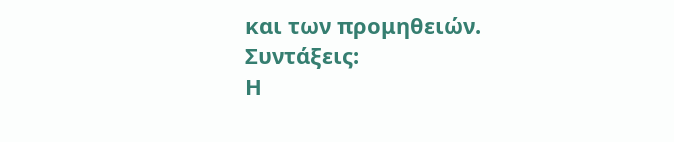και των προμηθειών.
Συντάξεις:
Η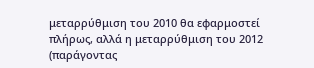μεταρρύθμιση του 2010 θα εφαρμοστεί πλήρως, αλλά η μεταρρύθμιση του 2012 (παράγοντας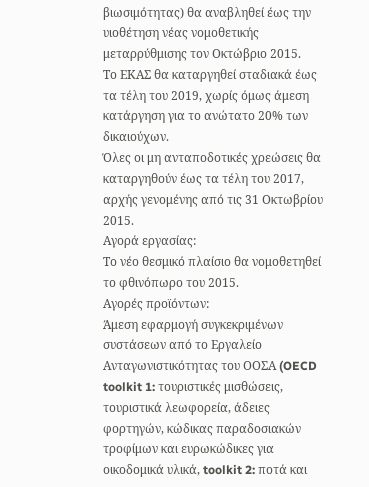βιωσιμότητας) θα αναβληθεί έως την υιοθέτηση νέας νομοθετικής μεταρρύθμισης τον Οκτώβριο 2015.
Το ΕΚΑΣ θα καταργηθεί σταδιακά έως τα τέλη του 2019, χωρίς όμως άμεση κατάργηση για το ανώτατο 20% των δικαιούχων.
Όλες οι μη ανταποδοτικές χρεώσεις θα καταργηθούν έως τα τέλη του 2017, αρχής γενομένης από τις 31 Οκτωβρίου 2015.
Αγορά εργασίας:
Το νέο θεσμικό πλαίσιο θα νομοθετηθεί το φθινόπωρο του 2015.
Αγορές προϊόντων:
Άμεση εφαρμογή συγκεκριμένων συστάσεων από το Εργαλείο Ανταγωνιστικότητας του ΟΟΣΑ (OECD toolkit 1: τουριστικές μισθώσεις, τουριστικά λεωφορεία, άδειες φορτηγών, κώδικας παραδοσιακών τροφίμων και ευρωκώδικες για οικοδομικά υλικά, toolkit 2: ποτά και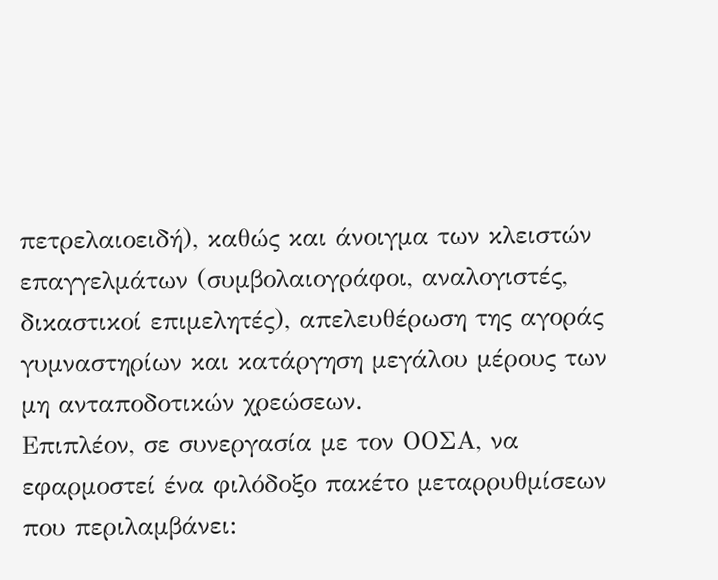πετρελαιοειδή), καθώς και άνοιγμα των κλειστών επαγγελμάτων (συμβολαιογράφοι, αναλογιστές, δικαστικοί επιμελητές), απελευθέρωση της αγοράς γυμναστηρίων και κατάργηση μεγάλου μέρους των μη ανταποδοτικών χρεώσεων.
Επιπλέον, σε συνεργασία με τον ΟΟΣΑ, να εφαρμοστεί ένα φιλόδοξο πακέτο μεταρρυθμίσεων που περιλαμβάνει: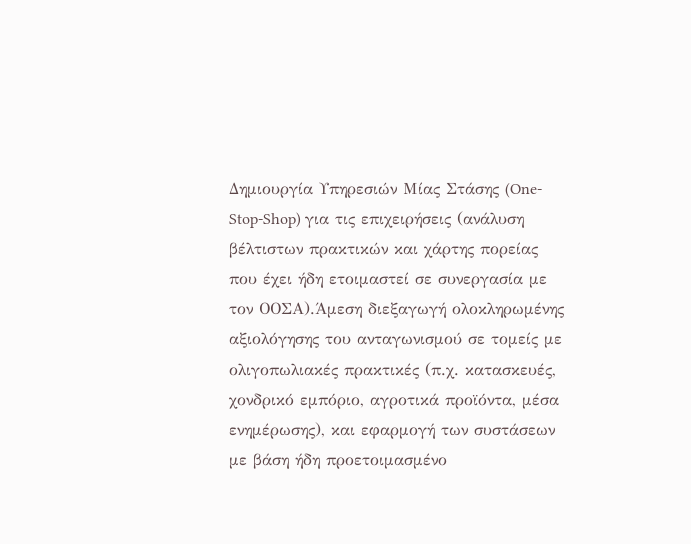Δημιουργία Υπηρεσιών Μίας Στάσης (One-Stop-Shop) για τις επιχειρήσεις (ανάλυση βέλτιστων πρακτικών και χάρτης πορείας που έχει ήδη ετοιμαστεί σε συνεργασία με τον ΟΟΣΑ).Άμεση διεξαγωγή ολοκληρωμένης αξιολόγησης του ανταγωνισμού σε τομείς με ολιγοπωλιακές πρακτικές (π.χ. κατασκευές, χονδρικό εμπόριο, αγροτικά προϊόντα, μέσα ενημέρωσης), και εφαρμογή των συστάσεων με βάση ήδη προετοιμασμένο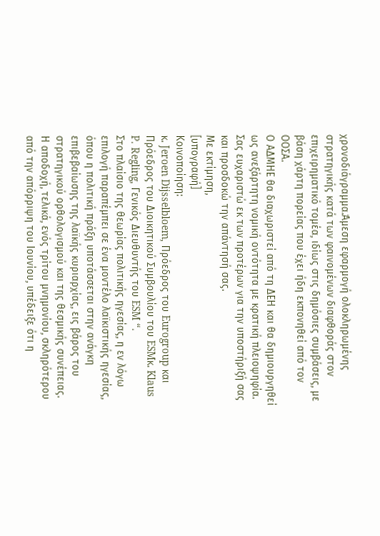χρονοδιάγραμμα.Άμεση εφαρμογή ολοκληρωμένης στρατηγικής κατά των φαινομένων διαφθοράς στον επιχειρηματικό τομέα, ιδίως στις δημόσιες συμβάσεις, με βάση χάρτη πορείας που έχει ήδη εκπονηθεί από τον ΟΟΣΑ.
Ο ΑΔΜΗΕ θα διαχωριστεί από τη ΔΕΗ και θα δημιουργηθεί ως ανεξάρτητη νομική οντότητα με κρατική πλειοψηφία.
Σας ευχαριστώ εκ των προτέρων για την υποστήριξή σας και προσδοκώ την απάντησή σας.
Με εκτίμηση,
[υπογραφή]
Κοινοποίηση:
κ. Jeroen Dijsselbloem, Πρόεδρος του Eurogroup και Πρόεδρος του Διοικητικού Συμβουλίου του ESMκ. Klaus P. Regling, Γενικός Διευθυντής του ESM “.
Στο πλαίσιο της θεωρίας πολιτικής ηγεσίας, η εν λόγω επιλογή παραπέμπει σε ένα μοντέλο λαϊκιστικής ηγεσίας, όπου η πολιτική πράξη υποτάσσεται στην ανάγκη επιβεβαίωσης της λαϊκής κυριαρχίας, εις βάρος του στρατηγικού ορθολογισμού και της θεσμικής συνέπειας.
Η αποδοχή, τελικά, ενός τρίτου μνημονίου, σκληρότερου από την απόρριψη του Ιουνίου, υπέδειξε ότι η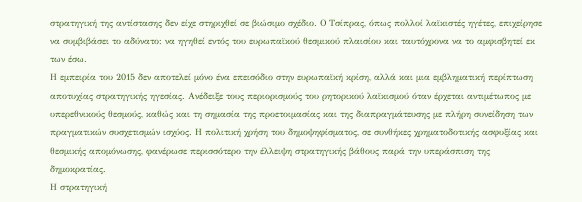στρατηγική της αντίστασης δεν είχε στηριχθεί σε βιώσιμο σχέδιο. Ο Τσίπρας, όπως πολλοί λαϊκιστές ηγέτες, επιχείρησε να συμβιβάσει το αδύνατο: να ηγηθεί εντός του ευρωπαϊκού θεσμικού πλαισίου και ταυτόχρονα να το αμφισβητεί εκ των έσω.
Η εμπειρία του 2015 δεν αποτελεί μόνο ένα επεισόδιο στην ευρωπαϊκή κρίση, αλλά και μια εμβληματική περίπτωση αποτυχίας στρατηγικής ηγεσίας. Ανέδειξε τους περιορισμούς του ρητορικού λαϊκισμού όταν έρχεται αντιμέτωπος με υπερεθνικούς θεσμούς, καθώς και τη σημασία της προετοιμασίας και της διαπραγμάτευσης με πλήρη συνείδηση των πραγματικών συσχετισμών ισχύος. Η πολιτική χρήση του δημοψηφίσματος, σε συνθήκες χρηματοδοτικής ασφυξίας και θεσμικής απομόνωσης, φανέρωσε περισσότερο την έλλειψη στρατηγικής βάθους παρά την υπεράσπιση της δημοκρατίας.
Η στρατηγική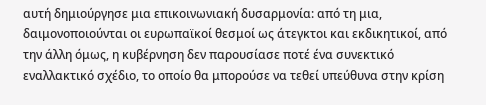αυτή δημιούργησε μια επικοινωνιακή δυσαρμονία: από τη μια, δαιμονοποιούνται οι ευρωπαϊκοί θεσμοί ως άτεγκτοι και εκδικητικοί, από την άλλη όμως, η κυβέρνηση δεν παρουσίασε ποτέ ένα συνεκτικό εναλλακτικό σχέδιο, το οποίο θα μπορούσε να τεθεί υπεύθυνα στην κρίση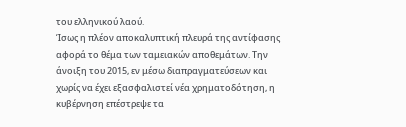του ελληνικού λαού.
Ίσως η πλέον αποκαλυπτική πλευρά της αντίφασης αφορά το θέμα των ταμειακών αποθεμάτων. Την άνοιξη του 2015, εν μέσω διαπραγματεύσεων και χωρίς να έχει εξασφαλιστεί νέα χρηματοδότηση, η κυβέρνηση επέστρεψε τα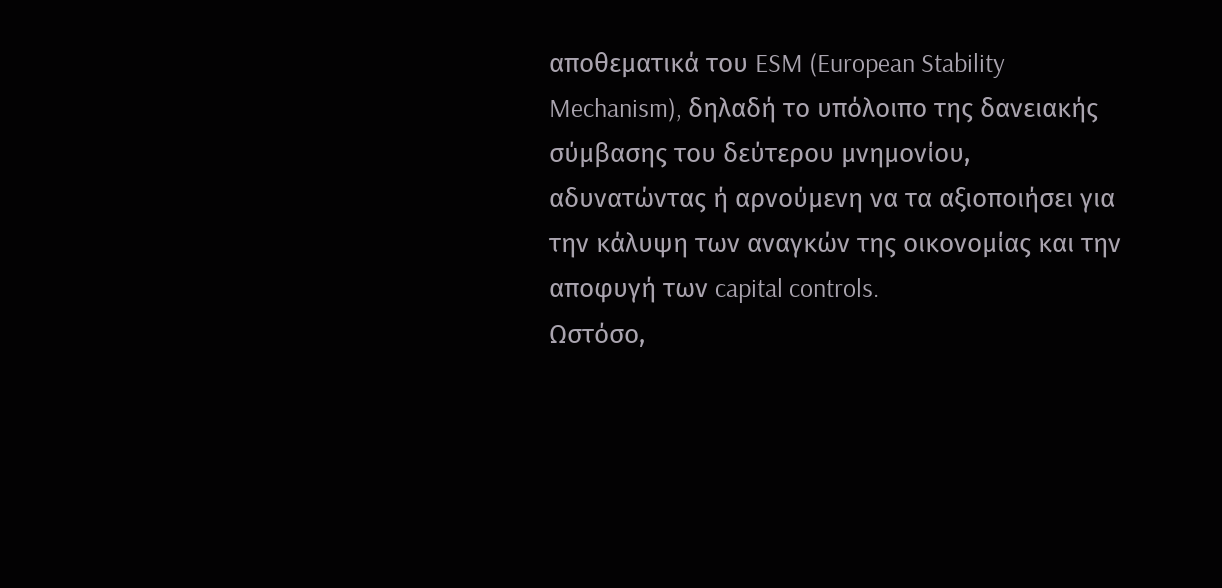αποθεματικά του ESM (European Stability Mechanism), δηλαδή το υπόλοιπο της δανειακής σύμβασης του δεύτερου μνημονίου, αδυνατώντας ή αρνούμενη να τα αξιοποιήσει για την κάλυψη των αναγκών της οικονομίας και την αποφυγή των capital controls.
Ωστόσο,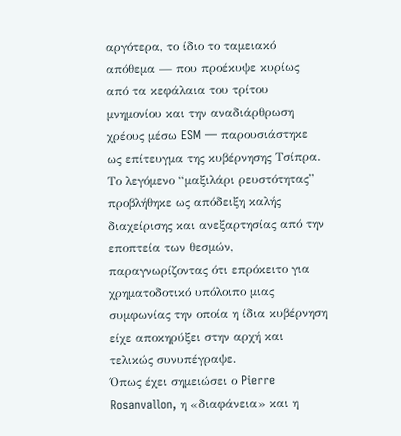αργότερα, το ίδιο το ταμειακό απόθεμα — που προέκυψε κυρίως από τα κεφάλαια του τρίτου μνημονίου και την αναδιάρθρωση χρέους μέσω ESM — παρουσιάστηκε ως επίτευγμα της κυβέρνησης Τσίπρα. Το λεγόμενο “μαξιλάρι ρευστότητας” προβλήθηκε ως απόδειξη καλής διαχείρισης και ανεξαρτησίας από την εποπτεία των θεσμών, παραγνωρίζοντας ότι επρόκειτο για χρηματοδοτικό υπόλοιπο μιας συμφωνίας την οποία η ίδια κυβέρνηση είχε αποκηρύξει στην αρχή και τελικώς συνυπέγραψε.
Όπως έχει σημειώσει ο Pierre Rosanvallon, η «διαφάνεια» και η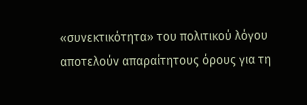«συνεκτικότητα» του πολιτικού λόγου αποτελούν απαραίτητους όρους για τη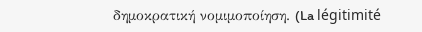δημοκρατική νομιμοποίηση. (La légitimité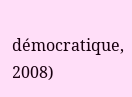démocratique, 2008)